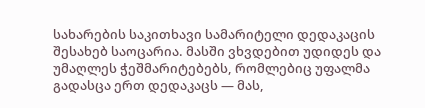სახარების საკითხავი სამარიტელი დედაკაცის შესახებ საოცარია. მასში ვხვდებით უდიდეს და უმაღლეს ჭეშმარიტებებს, რომლებიც უფალმა გადასცა ერთ დედაკაცს — მას,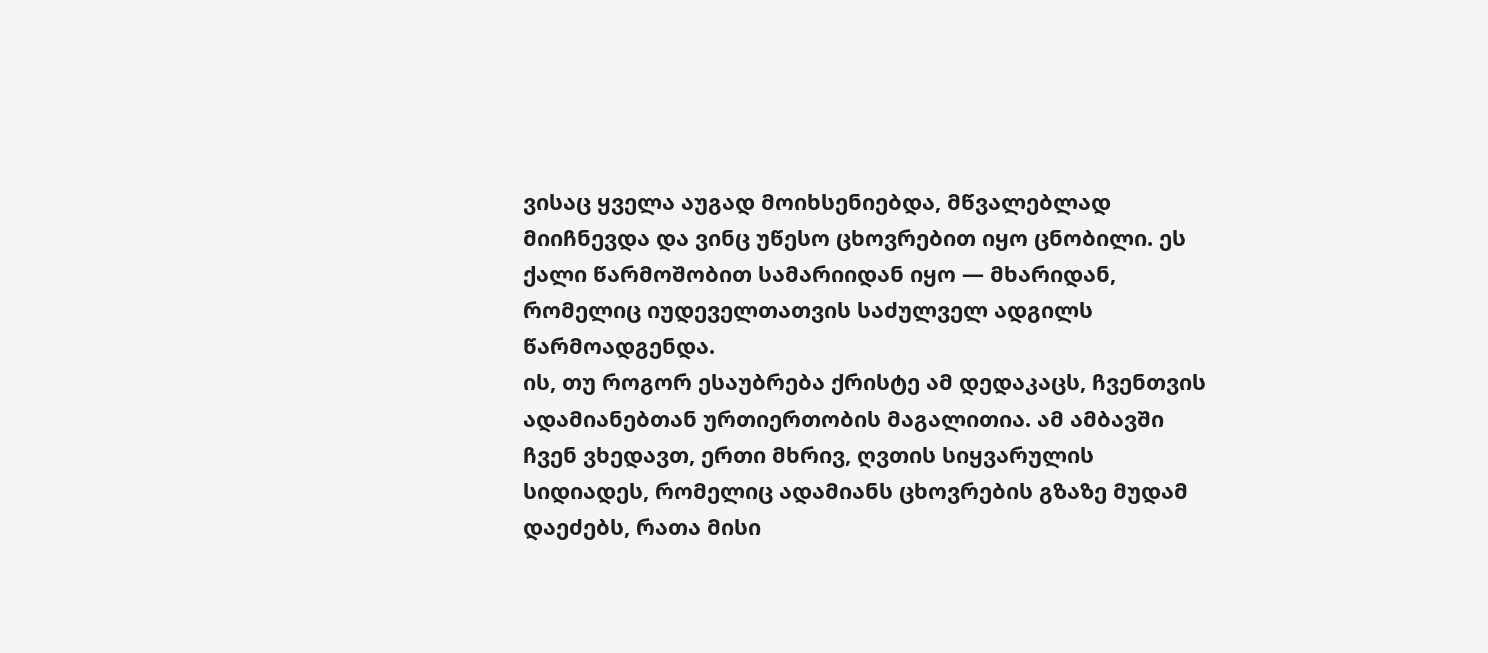ვისაც ყველა აუგად მოიხსენიებდა, მწვალებლად მიიჩნევდა და ვინც უწესო ცხოვრებით იყო ცნობილი. ეს ქალი წარმოშობით სამარიიდან იყო — მხარიდან, რომელიც იუდეველთათვის საძულველ ადგილს წარმოადგენდა.
ის, თუ როგორ ესაუბრება ქრისტე ამ დედაკაცს, ჩვენთვის ადამიანებთან ურთიერთობის მაგალითია. ამ ამბავში ჩვენ ვხედავთ, ერთი მხრივ, ღვთის სიყვარულის სიდიადეს, რომელიც ადამიანს ცხოვრების გზაზე მუდამ დაეძებს, რათა მისი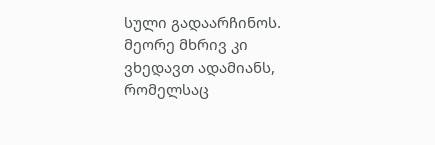სული გადაარჩინოს. მეორე მხრივ კი ვხედავთ ადამიანს, რომელსაც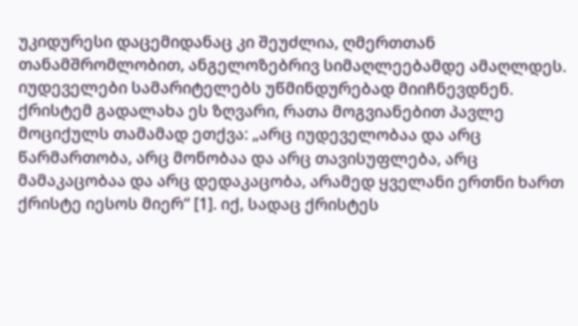უკიდურესი დაცემიდანაც კი შეუძლია, ღმერთთან თანამშრომლობით, ანგელოზებრივ სიმაღლეებამდე ამაღლდეს.
იუდეველები სამარიტელებს უწმინდურებად მიიჩნევდნენ. ქრისტემ გადალახა ეს ზღვარი, რათა მოგვიანებით პავლე მოციქულს თამამად ეთქვა: „არც იუდეველობაა და არც წარმართობა, არც მონობაა და არც თავისუფლება, არც მამაკაცობაა და არც დედაკაცობა, არამედ ყველანი ერთნი ხართ ქრისტე იესოს მიერ“ [1]. იქ, სადაც ქრისტეს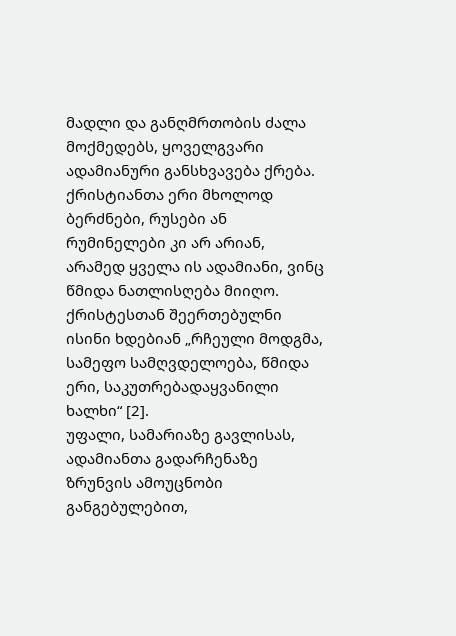მადლი და განღმრთობის ძალა მოქმედებს, ყოველგვარი ადამიანური განსხვავება ქრება. ქრისტიანთა ერი მხოლოდ ბერძნები, რუსები ან რუმინელები კი არ არიან, არამედ ყველა ის ადამიანი, ვინც წმიდა ნათლისღება მიიღო. ქრისტესთან შეერთებულნი ისინი ხდებიან „რჩეული მოდგმა, სამეფო სამღვდელოება, წმიდა ერი, საკუთრებადაყვანილი ხალხი“ [2].
უფალი, სამარიაზე გავლისას, ადამიანთა გადარჩენაზე ზრუნვის ამოუცნობი განგებულებით,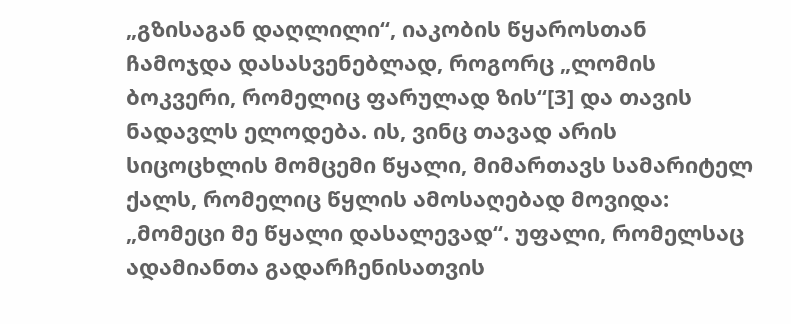„გზისაგან დაღლილი“, იაკობის წყაროსთან ჩამოჯდა დასასვენებლად, როგორც „ლომის ბოკვერი, რომელიც ფარულად ზის“[3] და თავის ნადავლს ელოდება. ის, ვინც თავად არის სიცოცხლის მომცემი წყალი, მიმართავს სამარიტელ ქალს, რომელიც წყლის ამოსაღებად მოვიდა: „მომეცი მე წყალი დასალევად“. უფალი, რომელსაც ადამიანთა გადარჩენისათვის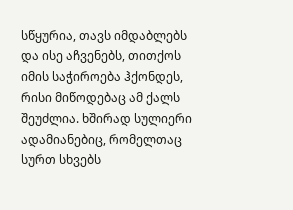სწყურია, თავს იმდაბლებს და ისე აჩვენებს, თითქოს იმის საჭიროება ჰქონდეს, რისი მიწოდებაც ამ ქალს შეუძლია. ხშირად სულიერი ადამიანებიც, რომელთაც სურთ სხვებს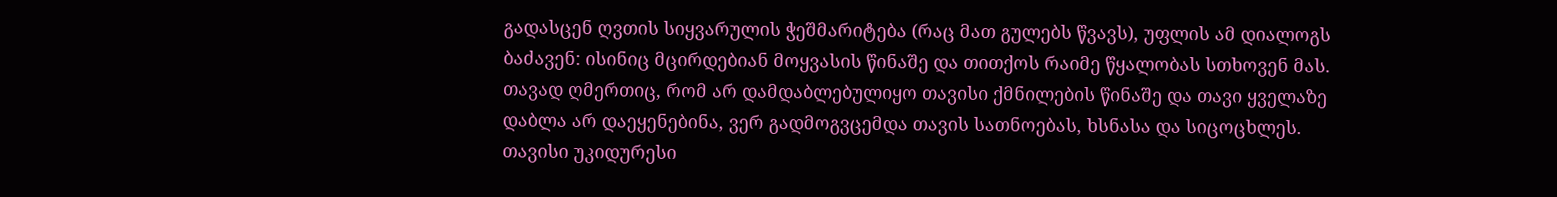გადასცენ ღვთის სიყვარულის ჭეშმარიტება (რაც მათ გულებს წვავს), უფლის ამ დიალოგს ბაძავენ: ისინიც მცირდებიან მოყვასის წინაშე და თითქოს რაიმე წყალობას სთხოვენ მას. თავად ღმერთიც, რომ არ დამდაბლებულიყო თავისი ქმნილების წინაშე და თავი ყველაზე დაბლა არ დაეყენებინა, ვერ გადმოგვცემდა თავის სათნოებას, ხსნასა და სიცოცხლეს. თავისი უკიდურესი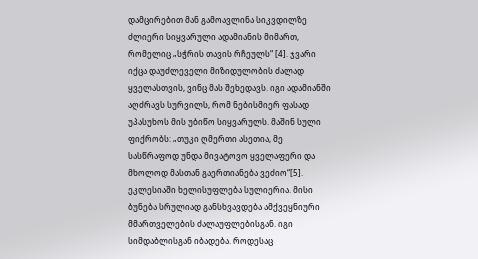დამცირებით მან გამოავლინა სიკვდილზე ძლიერი სიყვარული ადამიანის მიმართ, რომელიც „სჭრის თავის რჩეულს“ [4]. ჯვარი იქცა დაუძლეველი მიზიდულობის ძალად ყველასთვის, ვინც მას შეხედავს. იგი ადამიანში აღძრავს სურვილს, რომ ნებისმიერ ფასად უპასუხოს მის უბიწო სიყვარულს. მაშინ სული ფიქრობს: „თუკი ღმერთი ასეთია, მე სასწრაფოდ უნდა მივატოვო ყველაფერი და მხოლოდ მასთან გაერთიანება ვეძიო“[5].
ეკლესიაში ხელისუფლება სულიერია. მისი ბუნება სრულიად განსხვავდება ამქვეყნიური მმართველების ძალაუფლებისგან. იგი სიმდაბლისგან იბადება. როდესაც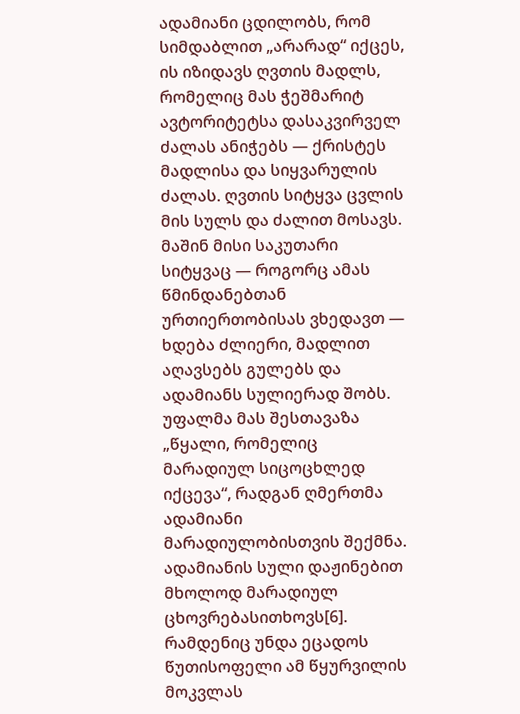ადამიანი ცდილობს, რომ სიმდაბლით „არარად“ იქცეს, ის იზიდავს ღვთის მადლს, რომელიც მას ჭეშმარიტ ავტორიტეტსა დასაკვირველ ძალას ანიჭებს — ქრისტეს მადლისა და სიყვარულის ძალას. ღვთის სიტყვა ცვლის მის სულს და ძალით მოსავს. მაშინ მისი საკუთარი სიტყვაც — როგორც ამას წმინდანებთან ურთიერთობისას ვხედავთ — ხდება ძლიერი, მადლით აღავსებს გულებს და ადამიანს სულიერად შობს.
უფალმა მას შესთავაზა „წყალი, რომელიც მარადიულ სიცოცხლედ იქცევა“, რადგან ღმერთმა ადამიანი მარადიულობისთვის შექმნა. ადამიანის სული დაჟინებით მხოლოდ მარადიულ ცხოვრებასითხოვს[6]. რამდენიც უნდა ეცადოს წუთისოფელი ამ წყურვილის მოკვლას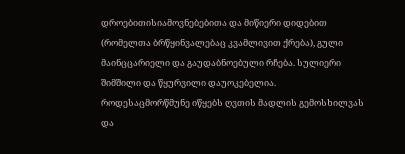დროებითისიამოვნებებითა და მიწიერი დიდებით (რომელთა ბრწყინვალებაც კვამლივით ქრება), გული მაინცცარიელი და გაუდაბნოებული რჩება. სულიერი შიმშილი და წყურვილი დაუოკებელია. როდესაცმორწმუნე იწყებს ღვთის მადლის გემოსხილვას და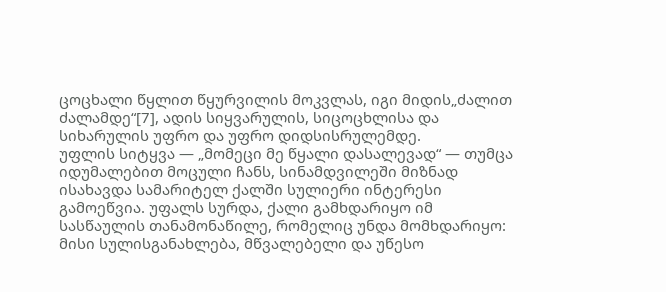ცოცხალი წყლით წყურვილის მოკვლას, იგი მიდის„ძალით ძალამდე“[7], ადის სიყვარულის, სიცოცხლისა და სიხარულის უფრო და უფრო დიდსისრულემდე.
უფლის სიტყვა — „მომეცი მე წყალი დასალევად“ — თუმცა იდუმალებით მოცული ჩანს, სინამდვილეში მიზნად ისახავდა სამარიტელ ქალში სულიერი ინტერესი გამოეწვია. უფალს სურდა, ქალი გამხდარიყო იმ სასწაულის თანამონაწილე, რომელიც უნდა მომხდარიყო: მისი სულისგანახლება, მწვალებელი და უწესო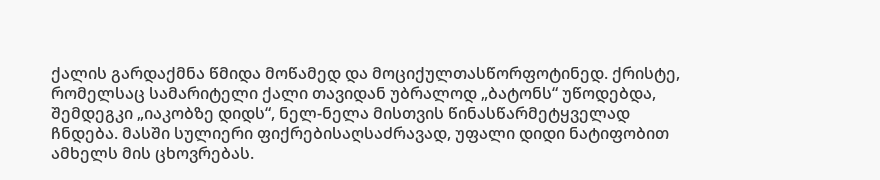ქალის გარდაქმნა წმიდა მოწამედ და მოციქულთასწორფოტინედ. ქრისტე, რომელსაც სამარიტელი ქალი თავიდან უბრალოდ „ბატონს“ უწოდებდა, შემდეგკი „იაკობზე დიდს“, ნელ-ნელა მისთვის წინასწარმეტყველად ჩნდება. მასში სულიერი ფიქრებისაღსაძრავად, უფალი დიდი ნატიფობით ამხელს მის ცხოვრებას.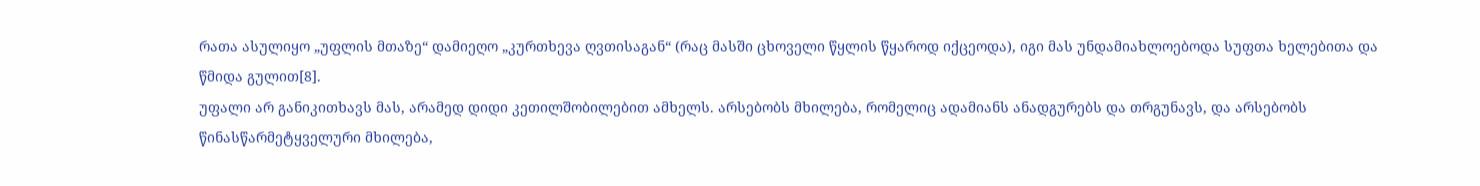რათა ასულიყო „უფლის მთაზე“ დამიეღო „კურთხევა ღვთისაგან“ (რაც მასში ცხოველი წყლის წყაროდ იქცეოდა), იგი მას უნდამიახლოებოდა სუფთა ხელებითა და წმიდა გულით[8].
უფალი არ განიკითხავს მას, არამედ დიდი კეთილშობილებით ამხელს. არსებობს მხილება, რომელიც ადამიანს ანადგურებს და თრგუნავს, და არსებობს წინასწარმეტყველური მხილება,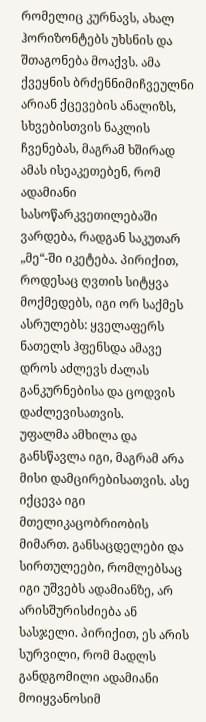რომელიც კურნავს, ახალ ჰორიზონტებს უხსნის და შთაგონება მოაქვს. ამა ქვეყნის ბრძენნიმიჩვეულნი არიან ქცევების ანალიზს, სხვებისთვის ნაკლის ჩვენებას, მაგრამ ხშირად ამას ისეაკეთებენ, რომ ადამიანი სასოწარკვეთილებაში ვარდება, რადგან საკუთარ „მე“-ში იკეტება. პირიქით, როდესაც ღვთის სიტყვა მოქმედებს, იგი ორ საქმეს ასრულებს: ყველაფერს ნათელს ჰფენსდა ამავე დროს აძლევს ძალას განკურნებისა და ცოდვის დაძლევისათვის.
უფალმა ამხილა და განსწავლა იგი, მაგრამ არა მისი დამცირებისათვის. ასე იქცევა იგი მთელიკაცობრიობის მიმართ. განსაცდელები და სირთულეები, რომლებსაც იგი უშვებს ადამიანზე, არ არისშურისძიება ან სასჯელი. პირიქით, ეს არის სურვილი, რომ მადლს განდგომილი ადამიანი მოიყვანოსიმ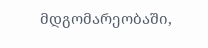მდგომარეობაში,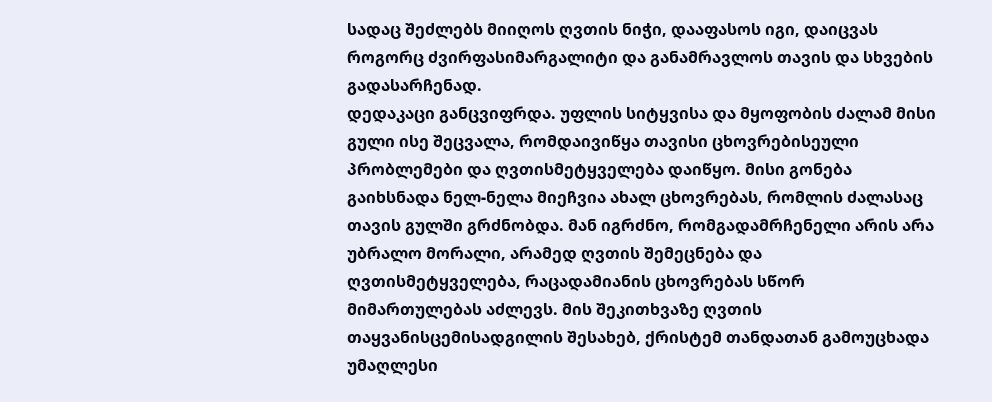სადაც შეძლებს მიიღოს ღვთის ნიჭი, დააფასოს იგი, დაიცვას როგორც ძვირფასიმარგალიტი და განამრავლოს თავის და სხვების გადასარჩენად.
დედაკაცი განცვიფრდა. უფლის სიტყვისა და მყოფობის ძალამ მისი გული ისე შეცვალა, რომდაივიწყა თავისი ცხოვრებისეული პრობლემები და ღვთისმეტყველება დაიწყო. მისი გონება გაიხსნადა ნელ-ნელა მიეჩვია ახალ ცხოვრებას, რომლის ძალასაც თავის გულში გრძნობდა. მან იგრძნო, რომგადამრჩენელი არის არა უბრალო მორალი, არამედ ღვთის შემეცნება და ღვთისმეტყველება, რაცადამიანის ცხოვრებას სწორ მიმართულებას აძლევს. მის შეკითხვაზე ღვთის თაყვანისცემისადგილის შესახებ, ქრისტემ თანდათან გამოუცხადა უმაღლესი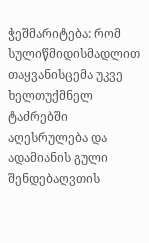ჭეშმარიტება: რომ სულიწმიდისმადლით თაყვანისცემა უკვე ხელთუქმნელ ტაძრებში აღესრულება და ადამიანის გული შენდებაღვთის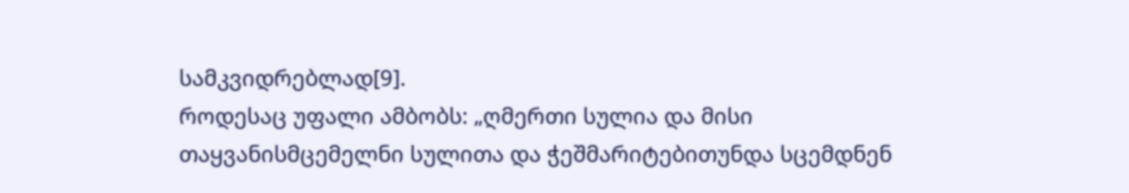სამკვიდრებლად[9].
როდესაც უფალი ამბობს: „ღმერთი სულია და მისი თაყვანისმცემელნი სულითა და ჭეშმარიტებითუნდა სცემდნენ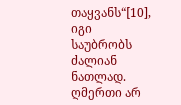თაყვანს“[10], იგი საუბრობს ძალიან ნათლად. ღმერთი არ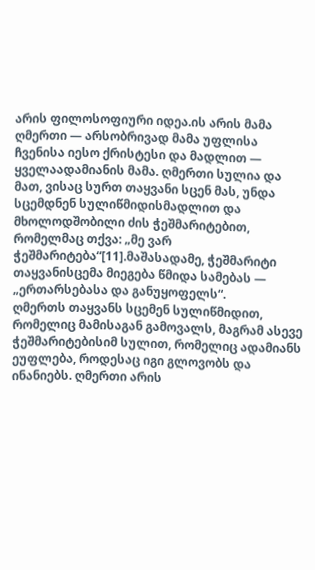არის ფილოსოფიური იდეა.ის არის მამა ღმერთი — არსობრივად მამა უფლისა ჩვენისა იესო ქრისტესი და მადლით — ყველაადამიანის მამა. ღმერთი სულია და მათ, ვისაც სურთ თაყვანი სცენ მას, უნდა სცემდნენ სულიწმიდისმადლით და მხოლოდშობილი ძის ჭეშმარიტებით, რომელმაც თქვა: „მე ვარ ჭეშმარიტება“[11].მაშასადამე, ჭეშმარიტი თაყვანისცემა მიეგება წმიდა სამებას — „ერთარსებასა და განუყოფელს“.
ღმერთს თაყვანს სცემენ სულიწმიდით, რომელიც მამისაგან გამოვალს, მაგრამ ასევე ჭეშმარიტებისიმ სულით, რომელიც ადამიანს ეუფლება, როდესაც იგი გლოვობს და ინანიებს. ღმერთი არის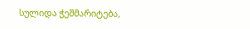სულიდა ჭეშმარიტება,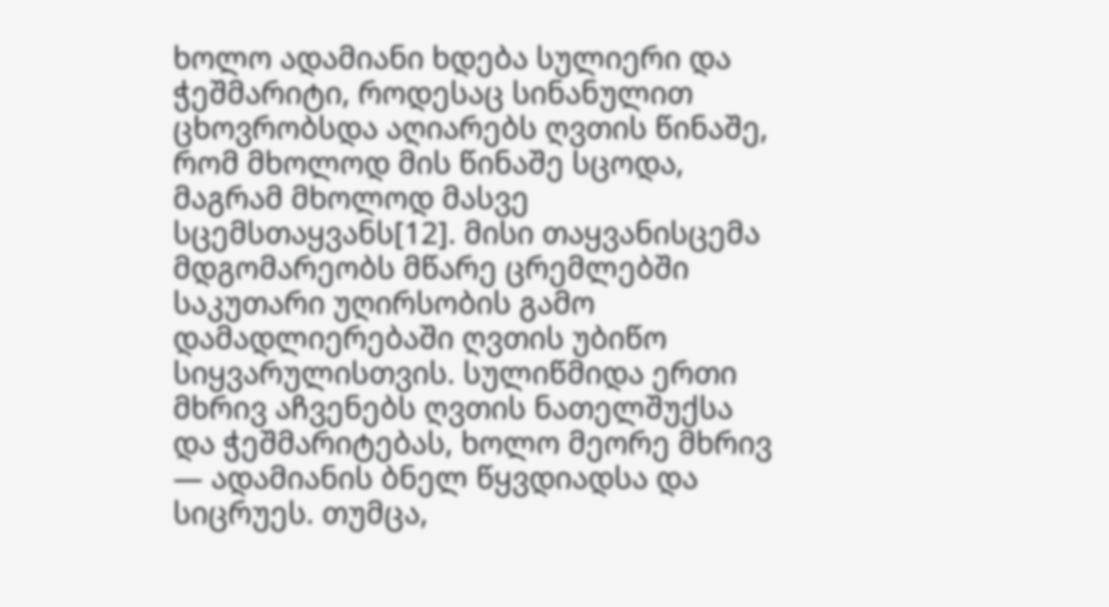ხოლო ადამიანი ხდება სულიერი და ჭეშმარიტი, როდესაც სინანულით ცხოვრობსდა აღიარებს ღვთის წინაშე, რომ მხოლოდ მის წინაშე სცოდა, მაგრამ მხოლოდ მასვე სცემსთაყვანს[12]. მისი თაყვანისცემა მდგომარეობს მწარე ცრემლებში საკუთარი უღირსობის გამო დამადლიერებაში ღვთის უბიწო სიყვარულისთვის. სულიწმიდა ერთი მხრივ აჩვენებს ღვთის ნათელშუქსა და ჭეშმარიტებას, ხოლო მეორე მხრივ — ადამიანის ბნელ წყვდიადსა და სიცრუეს. თუმცა,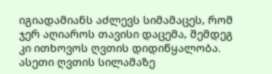იგიადამიანს აძლევს სიმამაცეს, რომ ჯერ აღიაროს თავისი დაცემა, შემდეგ კი ითხოვოს ღვთის დიდიწყალობა.
ასეთი ღვთის სილამაზე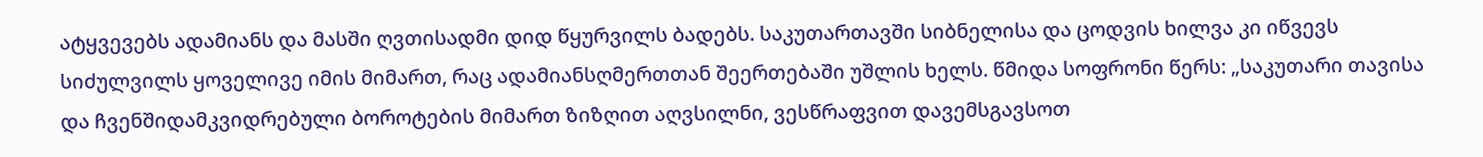ატყვევებს ადამიანს და მასში ღვთისადმი დიდ წყურვილს ბადებს. საკუთართავში სიბნელისა და ცოდვის ხილვა კი იწვევს სიძულვილს ყოველივე იმის მიმართ, რაც ადამიანსღმერთთან შეერთებაში უშლის ხელს. წმიდა სოფრონი წერს: „საკუთარი თავისა და ჩვენშიდამკვიდრებული ბოროტების მიმართ ზიზღით აღვსილნი, ვესწრაფვით დავემსგავსოთ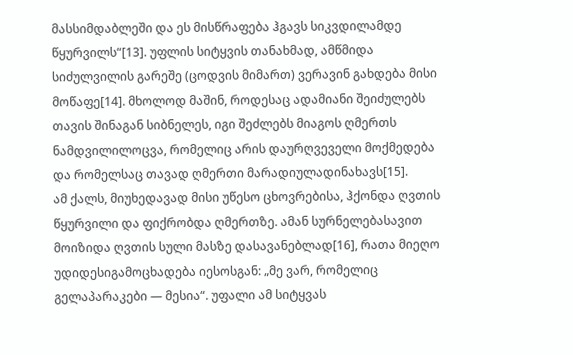მასსიმდაბლეში და ეს მისწრაფება ჰგავს სიკვდილამდე წყურვილს“[13]. უფლის სიტყვის თანახმად, ამწმიდა სიძულვილის გარეშე (ცოდვის მიმართ) ვერავინ გახდება მისი მოწაფე[14]. მხოლოდ მაშინ, როდესაც ადამიანი შეიძულებს თავის შინაგან სიბნელეს, იგი შეძლებს მიაგოს ღმერთს ნამდვილილოცვა, რომელიც არის დაურღვეველი მოქმედება და რომელსაც თავად ღმერთი მარადიულადინახავს[15].
ამ ქალს, მიუხედავად მისი უწესო ცხოვრებისა, ჰქონდა ღვთის წყურვილი და ფიქრობდა ღმერთზე. ამან სურნელებასავით მოიზიდა ღვთის სული მასზე დასავანებლად[16], რათა მიეღო უდიდესიგამოცხადება იესოსგან: „მე ვარ, რომელიც გელაპარაკები — მესია“. უფალი ამ სიტყვას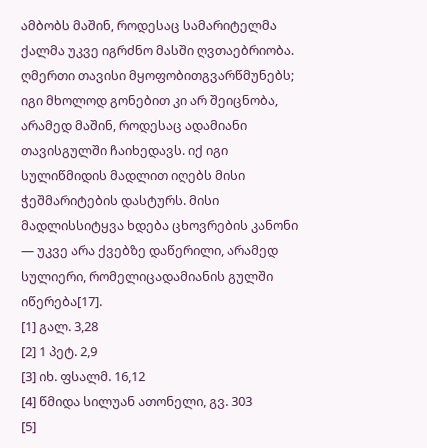ამბობს მაშინ, როდესაც სამარიტელმა ქალმა უკვე იგრძნო მასში ღვთაებრიობა. ღმერთი თავისი მყოფობითგვარწმუნებს; იგი მხოლოდ გონებით კი არ შეიცნობა, არამედ მაშინ, როდესაც ადამიანი თავისგულში ჩაიხედავს. იქ იგი სულიწმიდის მადლით იღებს მისი ჭეშმარიტების დასტურს. მისი მადლისსიტყვა ხდება ცხოვრების კანონი — უკვე არა ქვებზე დაწერილი, არამედ სულიერი, რომელიცადამიანის გულში იწერება[17].
[1] გალ. 3,28
[2] 1 პეტ. 2,9
[3] იხ. ფსალმ. 16,12
[4] წმიდა სილუან ათონელი, გვ. 303
[5]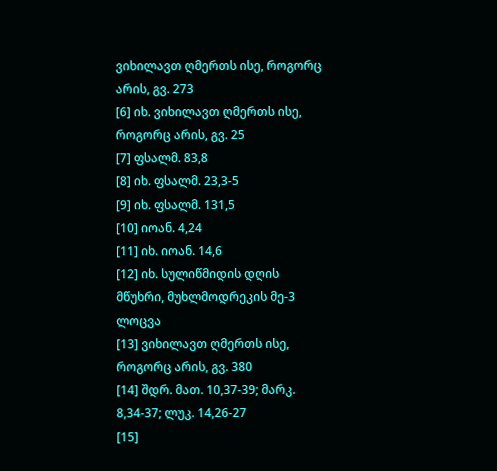ვიხილავთ ღმერთს ისე, როგორც არის, გვ. 273
[6] იხ. ვიხილავთ ღმერთს ისე, როგორც არის, გვ. 25
[7] ფსალმ. 83,8
[8] იხ. ფსალმ. 23,3-5
[9] იხ. ფსალმ. 131,5
[10] იოან. 4,24
[11] იხ. იოან. 14,6
[12] იხ. სულიწმიდის დღის მწუხრი, მუხლმოდრეკის მე-3 ლოცვა
[13] ვიხილავთ ღმერთს ისე, როგორც არის, გვ. 380
[14] შდრ. მათ. 10,37-39; მარკ. 8,34-37; ლუკ. 14,26-27
[15]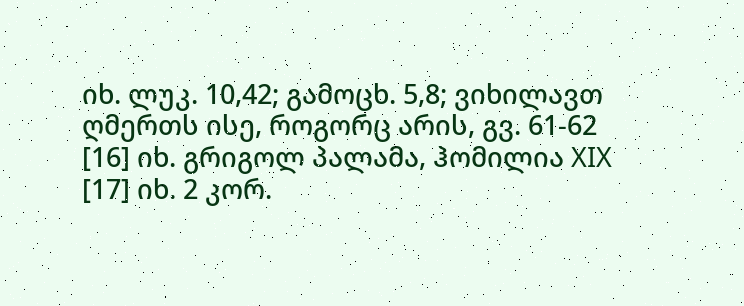იხ. ლუკ. 10,42; გამოცხ. 5,8; ვიხილავთ ღმერთს ისე, როგორც არის, გვ. 61-62
[16] იხ. გრიგოლ პალამა, ჰომილია XIX
[17] იხ. 2 კორ.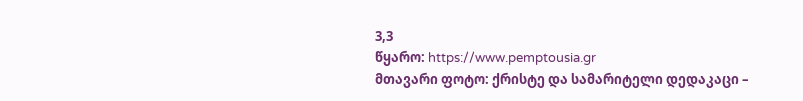3,3
წყარო: https://www.pemptousia.gr
მთავარი ფოტო: ქრისტე და სამარიტელი დედაკაცი –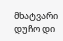მხატვარი დუჩო დი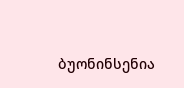ბუონინსენია